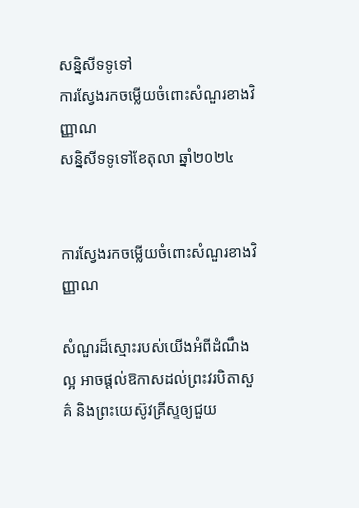សន្និសីទទូទៅ
ការស្វែងរកចម្លើយចំពោះសំណួរខាងវិញ្ញាណ
សន្និសីទទូទៅខែតុលា ឆ្នាំ២០២៤


ការស្វែងរកចម្លើយចំពោះសំណួរខាងវិញ្ញាណ

សំណួរដ៏ស្មោះរបស់យើងអំពីដំណឹងល្អ អាចផ្ដល់ឱកាសដល់ព្រះវរបិតាសួគ៌ និងព្រះយេស៊ូវគ្រីស្ទឲ្យជួយ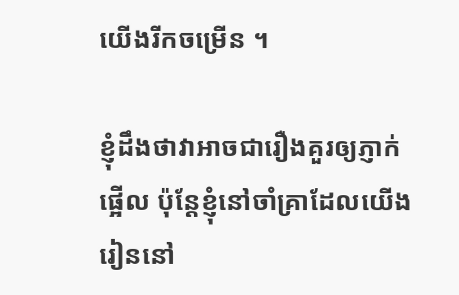យើងរីកចម្រើន ។

ខ្ញុំដឹងថាវាអាចជារឿងគួរឲ្យភ្ញាក់ផ្អើល ប៉ុន្ដែខ្ញុំនៅចាំគ្រាដែលយើងរៀននៅ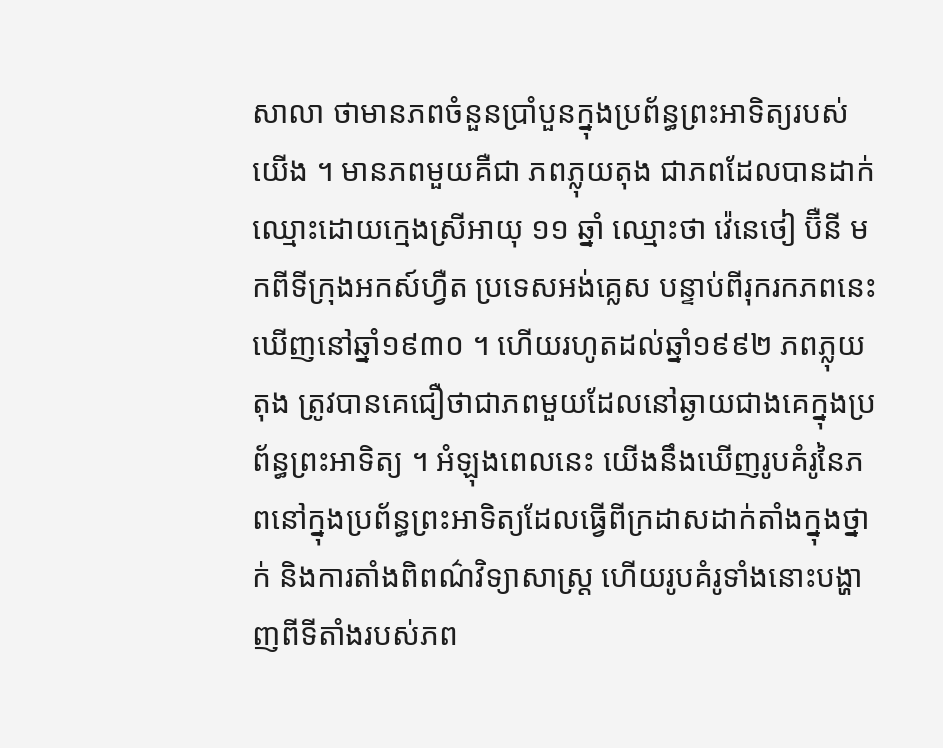សាលា ថាមានភពចំនួនប្រាំបួនក្នុងប្រព័ន្ធព្រះអាទិត្យរបស់យើង ។ មានភពមួយគឺជា ភពភ្លុយតុង ជាភពដែលបានដាក់ឈ្មោះដោយក្មេងស្រីអាយុ ១១ ឆ្នាំ ឈ្មោះថា វ៉េនេថៀ ប៊ឺនី មកពីទីក្រុងអកស៍ហ្វឺត ប្រទេសអង់គ្លេស បន្ទាប់ពីរុករកភពនេះឃើញនៅឆ្នាំ១៩៣០ ។ ហើយរហូតដល់ឆ្នាំ១៩៩២ ភពភ្លុយតុង ត្រូវបានគេជឿថាជាភពមួយដែលនៅឆ្ងាយជាងគេក្នុងប្រព័ន្ធព្រះអាទិត្យ ។ អំឡុងពេលនេះ យើងនឹងឃើញរូបគំរូនៃភពនៅក្នុងប្រព័ន្ធព្រះអាទិត្យដែលធ្វើពីក្រដាសដាក់តាំងក្នុងថ្នាក់ និងការតាំងពិពណ៌វិទ្យាសាស្ដ្រ ហើយរូបគំរូទាំងនោះបង្ហាញពីទីតាំងរបស់ភព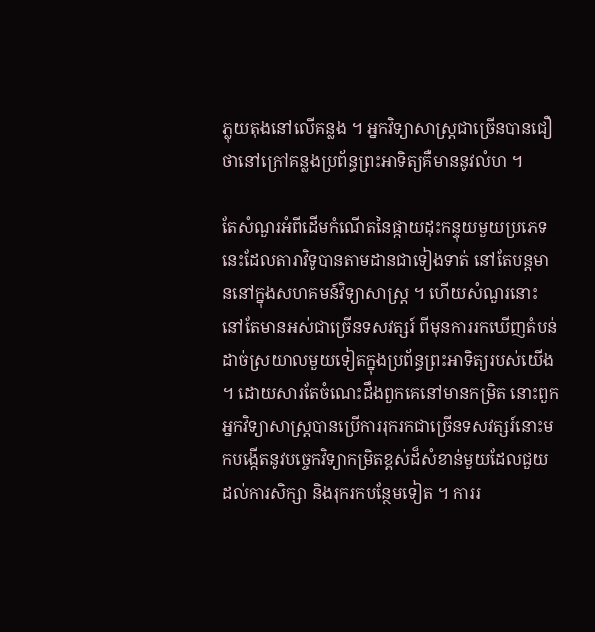ភ្លុយតុងនៅលើគន្លង ។ អ្នកវិទ្យាសាស្ដ្រជាច្រើនបានជឿថានៅក្រៅគន្លងប្រព័ន្ធព្រះអាទិត្យគឺមាននូវលំហ ។

តែសំណួរអំពីដើមកំណើតនៃផ្កាយដុះកន្ទុយមួយប្រភេទនេះដែលតារាវិទូបានតាមដានជាទៀងទាត់ នៅតែបន្ដមាននៅក្នុងសហគមន៍វិទ្យាសាស្ដ្រ ។ ហើយសំណួរនោះនៅតែមានអស់ជាច្រើនទសវត្សរ៍ ពីមុនការរកឃើញតំបន់ដាច់ស្រយាលមួយទៀតក្នុងប្រព័ន្ធព្រះអាទិត្យរបស់យើង ។ ដោយសារតែចំណេះដឹងពួកគេនៅមានកម្រិត នោះពួកអ្នកវិទ្យាសាស្ដ្របានប្រើការរុករកជាច្រើនទសវត្សរ៍នោះមកបង្កើតនូវបច្ចេកវិទ្យាកម្រិតខ្ពស់ដ៏សំខាន់មួយដែលជួយដល់ការសិក្សា និងរុករកបន្ថែមទៀត ។ ការរ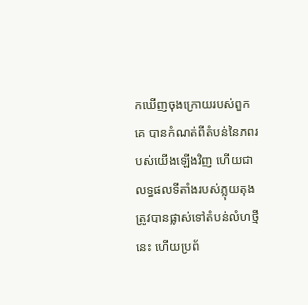កឃើញចុងក្រោយរបស់ពួកគេ បានកំណត់ពីតំបន់នៃភពរបស់យើងឡើងវិញ ហើយជាលទ្ធផលទីតាំងរបស់ភ្លុយតុង ត្រូវបានផ្លាស់ទៅតំបន់លំហថ្មីនេះ ហើយប្រព័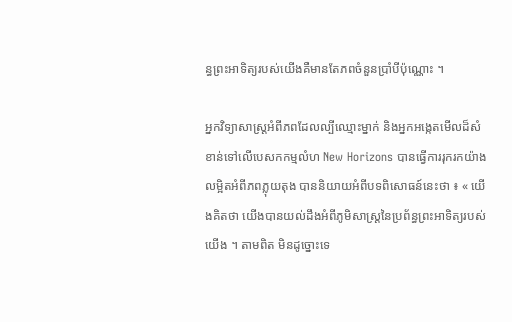ន្ធព្រះអាទិត្យរបស់យើងគឺមានតែភពចំនួនប្រាំបីប៉ុណ្ណោះ ។

អ្នកវិទ្យាសាស្ដ្រអំពីភពដែលល្បីឈ្មោះម្នាក់ និងអ្នកអង្កេតមើលដ៏សំខាន់ទៅលើបេសកកម្មលំហ New Horizons បានធ្វើការរុករកយ៉ាងលម្អិតអំពីភពភ្លុយតុង បាននិយាយអំពីបទពិសោធន៍នេះថា ៖ « យើងគិតថា យើងបានយល់ដឹងអំពីភូមិសាស្ដ្រនៃប្រព័ន្ធព្រះអាទិត្យរបស់យើង ។ តាមពិត មិនដូច្នោះទេ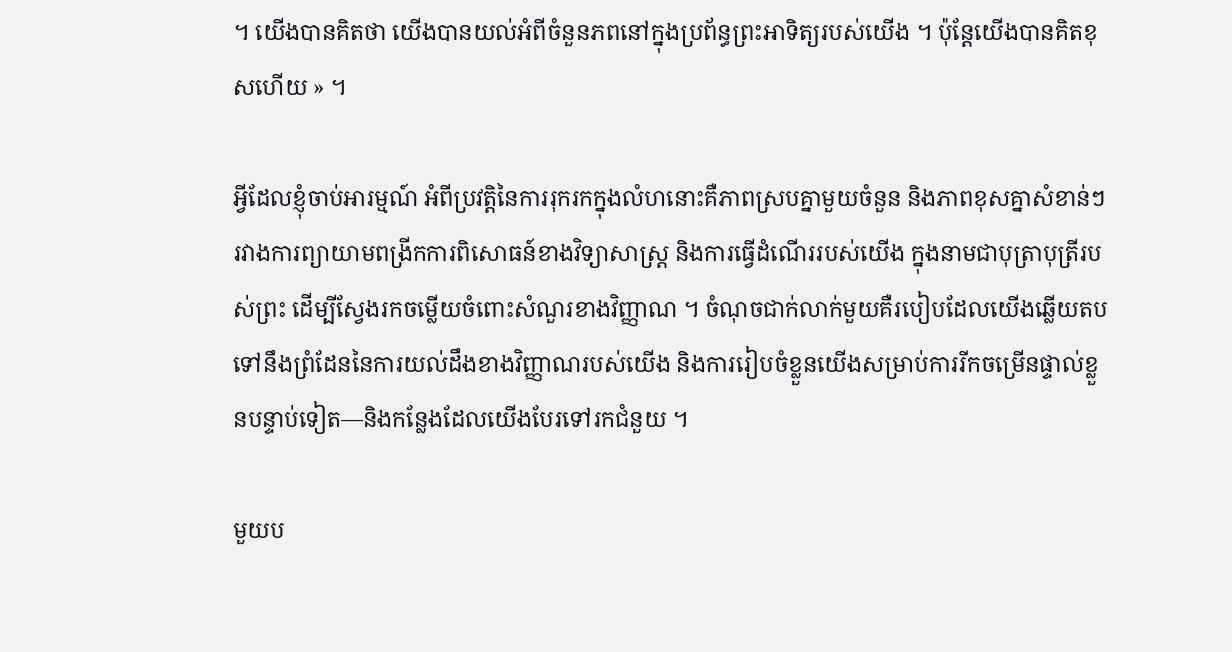។ យើងបានគិតថា យើងបានយល់អំពីចំនួនភពនៅក្នុងប្រព័ន្ធព្រះអាទិត្យរបស់យើង ។ ប៉ុន្ដែយើងបានគិតខុសហើយ » ។

អ្វីដែលខ្ញុំចាប់អារម្មណ៍ អំពីប្រវត្ដិនៃការរុករកក្នុងលំហនោះគឺភាពស្របគ្នាមួយចំនួន និងភាពខុសគ្នាសំខាន់ៗរវាងការព្យាយាមពង្រីកការពិសោធន៍ខាងវិទ្យាសាស្ដ្រ និងការធ្វើដំណើររបស់យើង ក្នុងនាមជាបុត្រាបុត្រីរបស់ព្រះ ដើម្បីស្វែងរកចម្លើយចំពោះសំណួរខាងវិញ្ញាណ ។ ចំណុចជាក់លាក់មួយគឺរបៀបដែលយើងឆ្លើយតបទៅនឹងព្រំដែននៃការយល់ដឹងខាងវិញ្ញាណរបស់យើង និងការរៀបចំខ្លួនយើងសម្រាប់ការរីកចម្រើនផ្ទាល់ខ្លួនបន្ទាប់ទៀត—និងកន្លែងដែលយើងបែរទៅរកជំនួយ ។

មួយប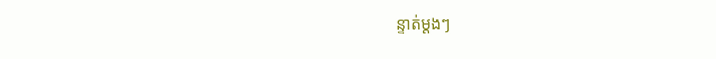ន្ទាត់ម្តងៗ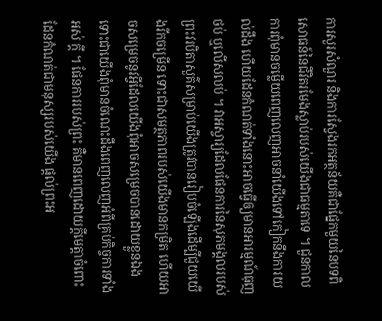ការសួរសំណួរ និងការស្វែងរកអត្ថន័យគឺជាផ្នែកមួយនៃបទពិសោធន៍នៃជីវិតរមែងស្លាប់របស់យើងជាធម្មតាទេ ។ ជួនកាលការពុំមានចម្លើយពេញលេញអាចនាំយើងទៅកៀកនឹងការយល់ដឹង ហើយដែនកំណត់ទាំងនោះអាចធ្វើឲ្យមានអារម្មណ៍ធុញថប់ ឬលើសលប់ ។ វាអស្ចារ្យដែលផែនការនៃសុភមង្គលរបស់ព្រះវរបិតាសួគ៌សម្រាប់យើងត្រូវបានរៀបចំឡើងដើម្បីជួយយើងរីកចម្រើន ទោះជាសមត្ថភាពរបស់យើងមានកម្រិត ហើយអាចសម្រេចនូវអ្វីដែលយើងពុំអាចសម្រេចបានដោយខ្លួនឯង ទោះជាយើងពុំមានចំណេះដឹងពេញលេញអំពីគ្រប់កិច្ចការទាំងអស់ ក្ដី ។ ផែនការរបស់ព្រះ គឺមានពេញដោយក្ដីមេត្តាចំពោះដែនកំណត់ជាមនុស្សរបស់យើង ផ្ដល់ព្រះអ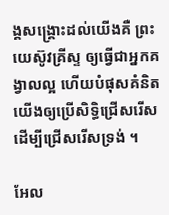ង្គសង្គ្រោះដល់យើងគឺ ព្រះយេស៊ូវគ្រីស្ទ ឲ្យធ្វើជាអ្នកគង្វាលល្អ ហើយបំផុសគំនិតយើងឲ្យប្រើសិទ្ធិជ្រើសរើស ដើម្បីជ្រើសរើសទ្រង់ ។

អែល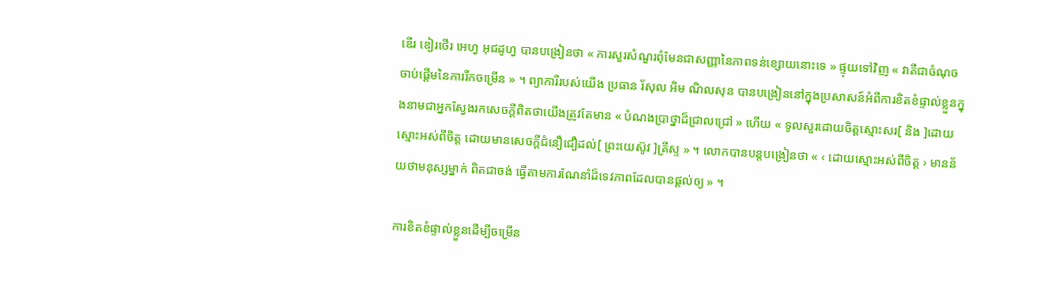ឌើរ ឌៀរថើរ អេហ្វ អុជដូហ្វ បានបង្រៀនថា « ការសួរសំណួរពុំមែនជាសញ្ញានៃភាពទន់ខ្សោយនោះទេ » ផ្ទុយទៅវិញ « វាគឺជាចំណុចចាប់ផ្ដើមនៃការរីកចម្រើន » ។ ព្យាការីរបស់យើង ប្រធាន រ័សុល អិម ណិលសុន បានបង្រៀននៅក្នុងប្រសាសន៍អំពីការខិតខំផ្ទាល់ខ្លួនក្នុងនាមជាអ្នកស្វែងរកសេចក្ដីពិតថាយើងត្រូវតែមាន « បំណងប្រាថ្នាដ៏ជ្រាលជ្រៅ » ហើយ « ទូលសួរដោយចិត្ដស្មោះសរ[ និង ]ដោយស្មោះអស់ពីចិត្ដ ដោយមានសេចក្ដីជំនឿជឿដល់[ ព្រះយេស៊ូវ ]គ្រីស្ទ » ។ លោកបានបន្ដបង្រៀនថា « ‹ ដោយស្មោះអស់ពីចិត្ដ › មានន័យថាមនុស្សម្នាក់ ពិតជាចង់ ធ្វើតាមការណែនាំដ៏ទេវភាពដែលបានផ្ដល់ឲ្យ » ។

ការខិតខំផ្ទាល់ខ្លួនដើម្បីចម្រើន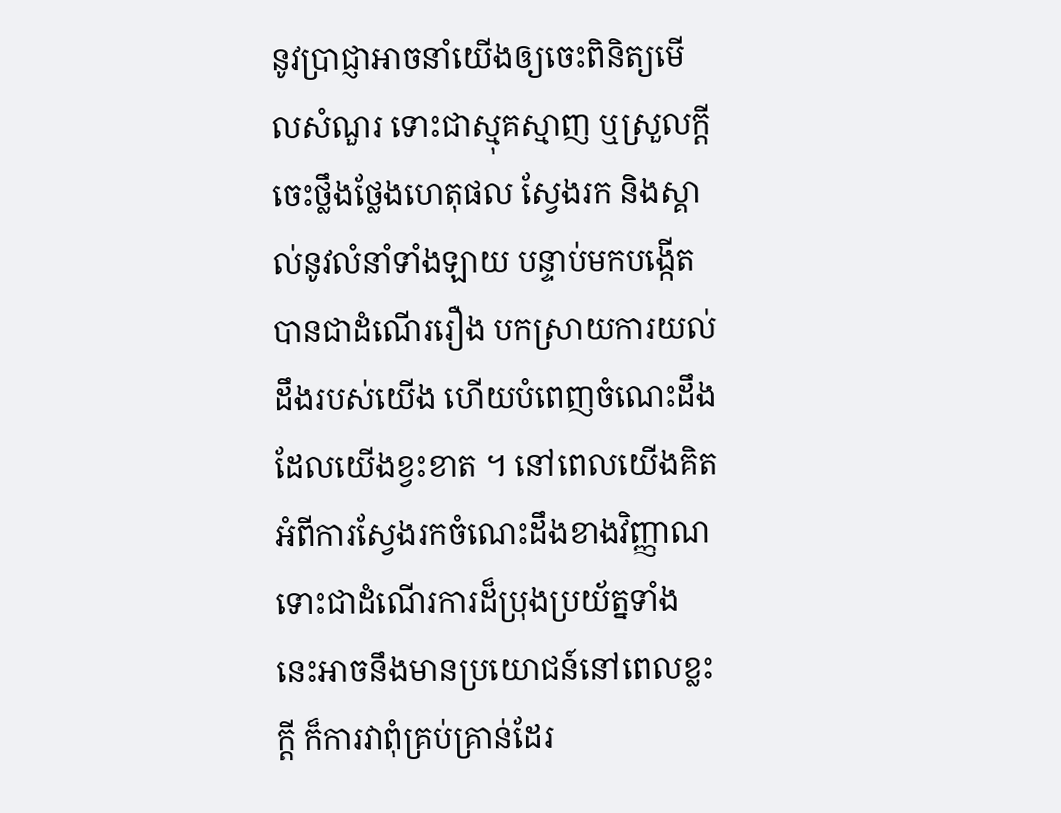នូវប្រាជ្ញាអាចនាំយើងឲ្យចេះពិនិត្យមើលសំណួរ ទោះជាស្មុគស្មាញ ឬស្រួលក្ដី ចេះថ្លឹងថ្លែងហេតុផល ស្វែងរក និងស្គាល់នូវលំនាំទាំងឡាយ បន្ទាប់មកបង្កើតបានជាដំណើររឿង បកស្រាយការយល់ដឹងរបស់យើង ហើយបំពេញចំណេះដឹងដែលយើងខ្វះខាត ។ នៅពេលយើងគិតអំពីការស្វែងរកចំណេះដឹងខាងវិញ្ញាណទោះជាដំណើរការដ៏ប្រុងប្រយ័ត្នទាំងនេះអាចនឹងមានប្រយោជន៍នៅពេលខ្លះក្ដី ក៏ការវាពុំគ្រប់គ្រាន់ដែរ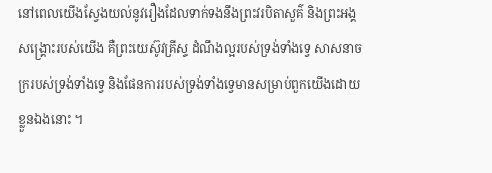នៅពេលយើងស្វែងយល់នូវរឿងដែលទាក់ទងនឹងព្រះវរបិតាសួគ៌ និងព្រះអង្គសង្គ្រោះរបស់យើង គឺព្រះយេស៊ូវគ្រីស្ទ ដំណឹងល្អរបស់ទ្រង់ទាំងទ្វេ សាសនាចក្ររបស់ទ្រង់ទាំងទ្វេ និងផែនការរបស់ទ្រង់ទាំងទ្វេមានសម្រាប់ពួកយើងដោយខ្លួនឯងនោះ ។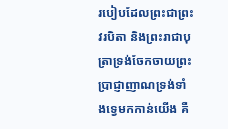របៀបដែលព្រះជាព្រះវរបិតា និងព្រះរាជាបុត្រាទ្រង់ចែកចាយព្រះប្រាជ្ញាញាណទ្រង់ទាំងទ្វេមកកាន់យើង គឺ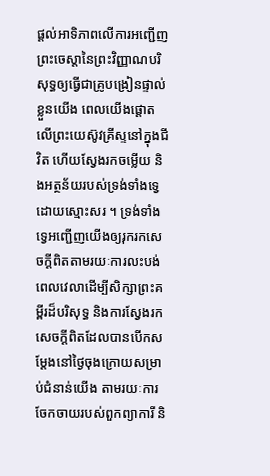ផ្ដល់អាទិភាពលើការអញ្ជើញព្រះចេស្ដានៃព្រះវិញ្ញាណបរិសុទ្ធឲ្យធ្វើជាគ្រូបង្រៀនផ្ទាល់ខ្លួនយើង ពេលយើងផ្ដោតលើព្រះយេស៊ូវគ្រីស្ទនៅក្នុងជីវិត ហើយស្វែងរកចម្លើយ និងអត្ថន័យរបស់ទ្រង់ទាំងទ្វេដោយស្មោះសរ ។ ទ្រង់ទាំងទ្វេអញ្ជើញយើងឲ្យរុករកសេចក្ដីពិតតាមរយៈការលះបង់ពេលវេលាដើម្បីសិក្សាព្រះគម្ពីរដ៏បរិសុទ្ធ និងការស្វែងរកសេចក្ដីពិតដែលបានបើកសម្ដែងនៅថ្ងៃចុងក្រោយសម្រាប់ជំនាន់យើង តាមរយៈការចែកចាយរបស់ពួកព្យាការី និ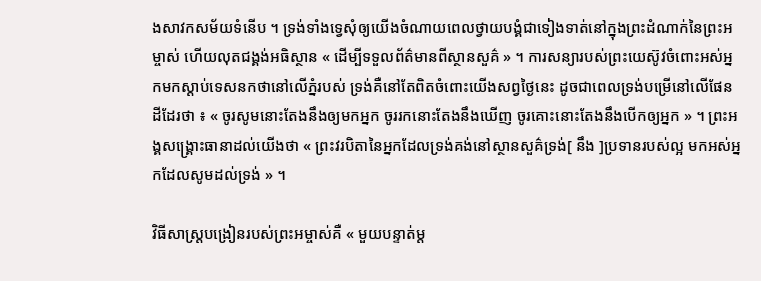ងសាវកសម័យទំនើប ។ ទ្រង់ទាំងទ្វេសុំឲ្យយើងចំណាយពេលថ្វាយបង្គំជាទៀងទាត់នៅក្នុងព្រះដំណាក់នៃព្រះអម្ចាស់ ហើយលុតជង្គង់អធិស្ថាន « ដើម្បីទទួលព័ត៌មានពីស្ថានសួគ៌ » ។ ការសន្យារបស់ព្រះយេស៊ូវចំពោះអស់អ្នកមកស្ដាប់ទេសនកថានៅលើភ្នំរបស់ ទ្រង់គឺនៅតែពិតចំពោះយើងសព្វថ្ងៃនេះ ដូចជាពេលទ្រង់បម្រើនៅលើផែនដីដែរថា ៖ « ចូរសូមនោះតែងនឹងឲ្យមកអ្នក ចូររកនោះតែងនឹងឃើញ ចូរគោះនោះតែងនឹងបើកឲ្យអ្នក » ។ ព្រះអង្គសង្គ្រោះធានាដល់យើងថា « ព្រះវរបិតានៃអ្នកដែលទ្រង់គង់នៅស្ថានសួគ៌ទ្រង់[ នឹង ]ប្រទានរបស់ល្អ មកអស់អ្នកដែលសូមដល់ទ្រង់ » ។

វិធីសាស្ដ្របង្រៀនរបស់ព្រះអម្ចាស់គឺ « មួយបន្ទាត់ម្ដ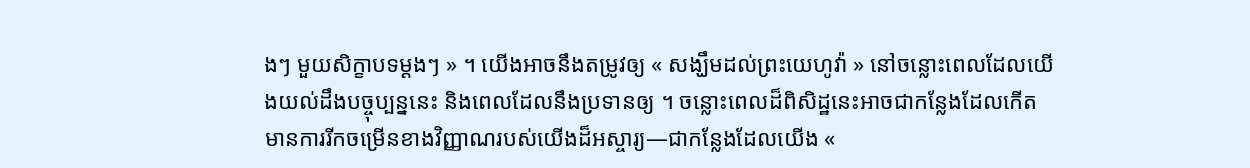ងៗ មួយសិក្ខាបទម្ដងៗ » ។ យើងអាចនឹងតម្រូវឲ្យ « សង្ឃឹមដល់ព្រះយេហូវ៉ា » នៅចន្លោះពេលដែលយើងយល់ដឹងបច្ចុប្បន្ននេះ និងពេលដែលនឹងប្រទានឲ្យ ។ ចន្លោះពេលដ៏ពិសិដ្ឋនេះអាចជាកន្លែងដែលកើតមានការរីកចម្រើនខាងវិញ្ញាណរបស់យើងដ៏អស្ចារ្យ—ជាកន្លែងដែលយើង «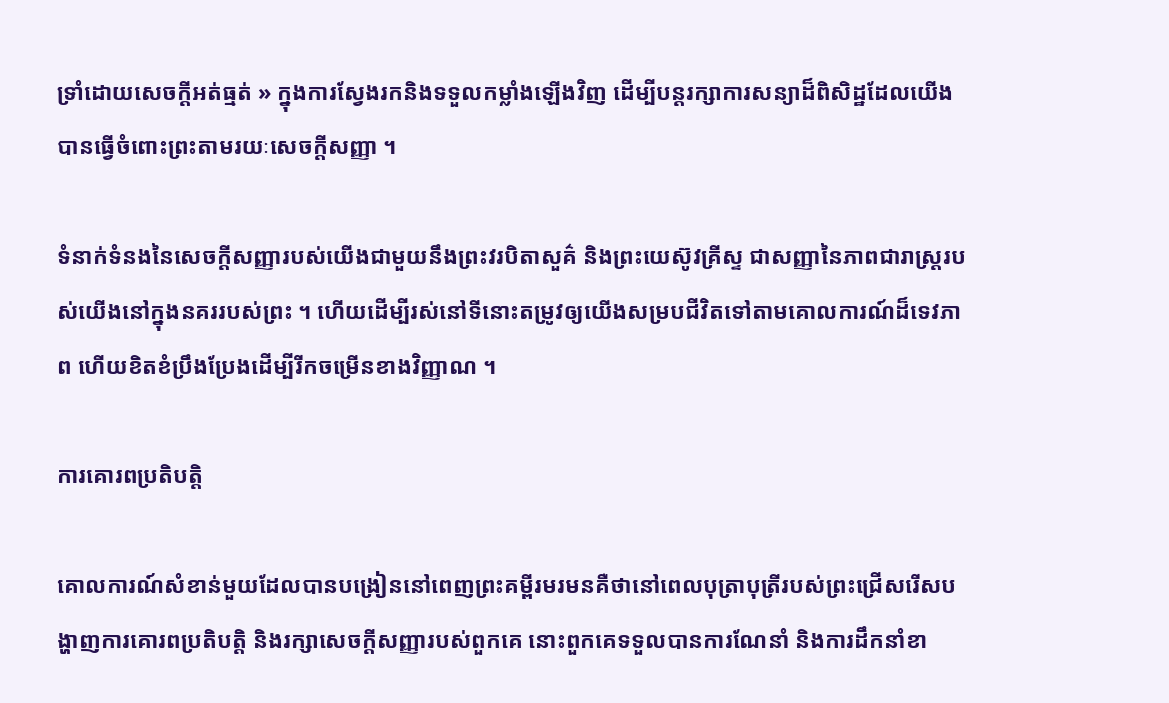ទ្រាំដោយសេចក្ដីអត់ធ្មត់ » ក្នុងការស្វែងរកនិងទទួលកម្លាំងឡើងវិញ ដើម្បីបន្ដរក្សាការសន្យាដ៏ពិសិដ្ឋដែលយើងបានធ្វើចំពោះព្រះតាមរយៈសេចក្ដីសញ្ញា ។

ទំនាក់ទំនងនៃសេចក្ដីសញ្ញារបស់យើងជាមួយនឹងព្រះវរបិតាសួគ៌ និងព្រះយេស៊ូវគ្រីស្ទ ជាសញ្ញានៃភាពជារាស្ត្ររបស់យើងនៅក្នុងនគររបស់ព្រះ ។ ហើយដើម្បីរស់នៅទីនោះតម្រូវឲ្យយើងសម្របជីវិតទៅតាមគោលការណ៍ដ៏ទេវភាព ហើយខិតខំប្រឹងប្រែងដើម្បីរីកចម្រើនខាងវិញ្ញាណ ។

ការគោរពប្រតិបត្តិ

គោលការណ៍សំខាន់មួយដែលបានបង្រៀននៅពេញព្រះគម្ពីរមរមនគឺថានៅពេលបុត្រាបុត្រីរបស់ព្រះជ្រើសរើសបង្ហាញការគោរពប្រតិបត្ដិ និងរក្សាសេចក្ដីសញ្ញារបស់ពួកគេ នោះពួកគេទទួលបានការណែនាំ និងការដឹកនាំខា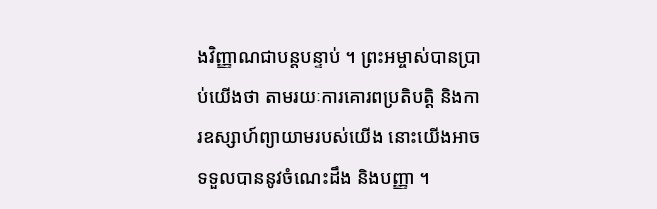ងវិញ្ញាណជាបន្ដបន្ទាប់ ។ ព្រះអម្ចាស់បានប្រាប់យើងថា តាមរយៈការគោរពប្រតិបត្ដិ និងការឧស្សាហ៍ព្យាយាមរបស់យើង នោះយើងអាចទទួលបាននូវចំណេះដឹង និងបញ្ញា ។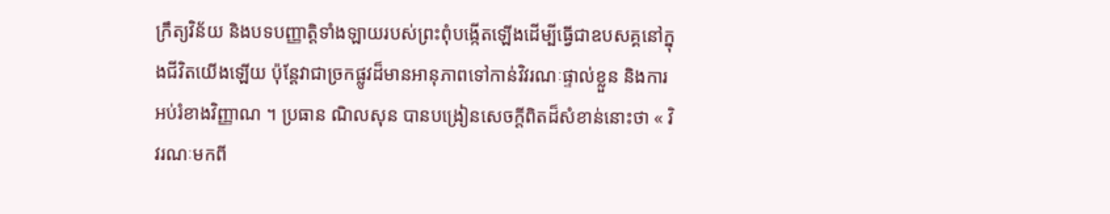ក្រឹត្យវិន័យ និងបទបញ្ញាត្ដិទាំងឡាយរបស់ព្រះពុំបង្កើតឡើងដើម្បីធ្វើជាឧបសគ្គនៅក្នុងជីវិតយើងឡើយ ប៉ុន្ដែវាជាច្រកផ្លូវដ៏មានអានុភាពទៅកាន់វិវរណៈផ្ទាល់ខ្លួន និងការអប់រំខាងវិញ្ញាណ ។ ប្រធាន ណិលសុន បានបង្រៀនសេចក្ដីពិតដ៏សំខាន់នោះថា « វិវរណៈមកពី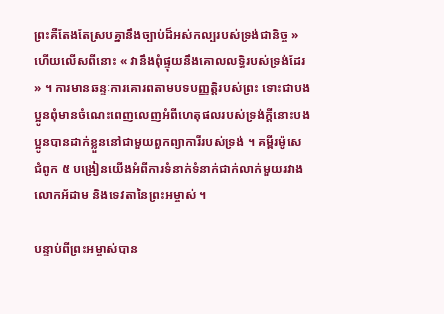ព្រះគឺតែងតែស្របគ្នានឹងច្បាប់ដ៏អស់កល្បរបស់ទ្រង់ជានិច្ច » ហើយលើសពីនោះ « វានឹងពុំផ្ទុយនឹងគោលលទ្ធិរបស់ទ្រង់ដែរ » ។ ការមានឆន្ទៈការគោរពតាមបទបញ្ញតិ្ដរបស់ព្រះ ទោះជាបងប្អូនពុំមានចំណេះពេញលេញអំពីហេតុផលរបស់ទ្រង់ក្ដីនោះបងប្អូនបានដាក់ខ្លួននៅជាមួយពួកព្យាការីរបស់ទ្រង់ ។ គម្ពីរម៉ូសេ ជំពូក ៥ បង្រៀនយើងអំពីការទំនាក់ទំនាក់ជាក់លាក់មួយរវាងលោកអ័ដាម និងទេវតានៃព្រះអម្ចាស់ ។

បន្ទាប់ពីព្រះអម្ចាស់បាន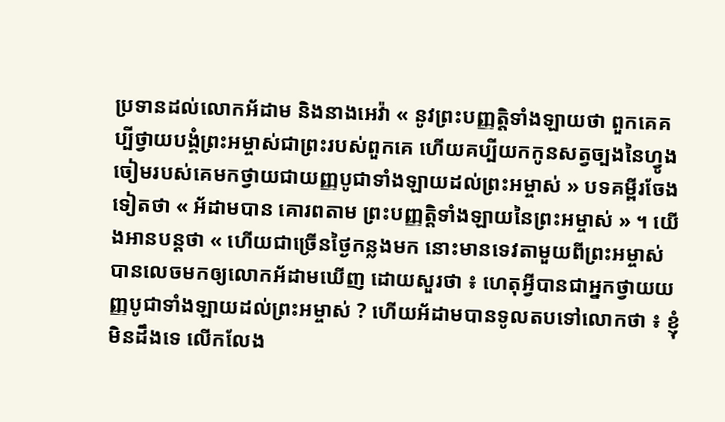ប្រទានដល់លោកអ័ដាម និងនាងអេវ៉ា « នូវព្រះបញ្ញត្តិទាំងឡាយថា ពួកគេគប្បីថ្វាយបង្គំព្រះអម្ចាស់ជាព្រះរបស់ពួកគេ ហើយគប្បីយកកូនសត្វច្បងនៃហ្វូងចៀមរបស់គេមកថ្វាយជាយញ្ញបូជាទាំងឡាយដល់ព្រះអម្ចាស់ » បទគម្ពីរចែងទៀតថា « អ័ដាមបាន គោរពតាម ព្រះបញ្ញត្តិទាំងឡាយនៃព្រះអម្ចាស់ » ។ យើងអានបន្ដថា « ហើយជាច្រើនថ្ងៃកន្លងមក នោះមានទេវតាមួយពីព្រះអម្ចាស់បានលេចមកឲ្យលោកអ័ដាមឃើញ ដោយសួរថា ៖ ហេតុអ្វីបានជាអ្នកថ្វាយយញ្ញបូជាទាំងឡាយដល់ព្រះអម្ចាស់ ? ហើយអ័ដាមបានទូលតបទៅលោកថា ៖ ខ្ញុំមិនដឹងទេ លើកលែង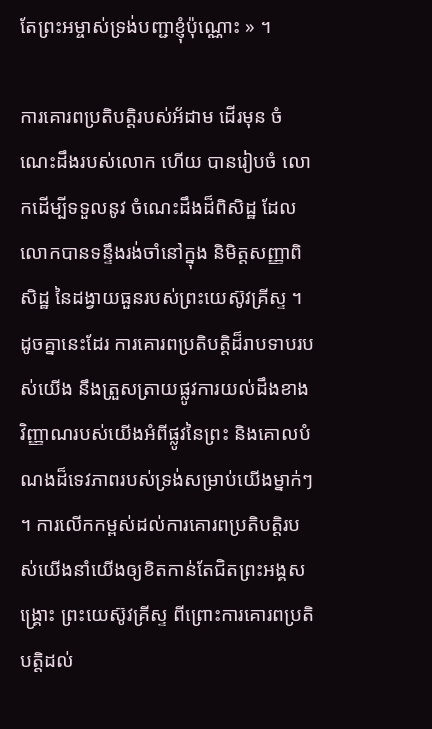តែព្រះអម្ចាស់ទ្រង់បញ្ជាខ្ញុំប៉ុណ្ណោះ » ។

ការគោរពប្រតិបត្ដិរបស់អ័ដាម ដើរមុន ចំណេះដឹងរបស់លោក ហើយ បានរៀបចំ លោកដើម្បីទទួលនូវ ចំណេះដឹងដ៏ពិសិដ្ឋ ដែលលោកបានទន្ទឹងរង់ចាំនៅក្នុង និមិត្ដសញ្ញាពិសិដ្ឋ នៃដង្វាយធួនរបស់ព្រះយេស៊ូវគ្រីស្ទ ។ ដូចគ្នានេះដែរ ការគោរពប្រតិបត្ដិដ៏រាបទាបរបស់យើង នឹងត្រួសត្រាយផ្លូវការយល់ដឹងខាងវិញ្ញាណរបស់យើងអំពីផ្លូវនៃព្រះ និងគោលបំណងដ៏ទេវភាពរបស់ទ្រង់សម្រាប់យើងម្នាក់ៗ ។ ការលើកកម្ពស់ដល់ការគោរពប្រតិបត្ដិរបស់យើងនាំយើងឲ្យខិតកាន់តែជិតព្រះអង្គសង្គ្រោះ ព្រះយេស៊ូវគ្រីស្ទ ពីព្រោះការគោរពប្រតិបត្ដិដល់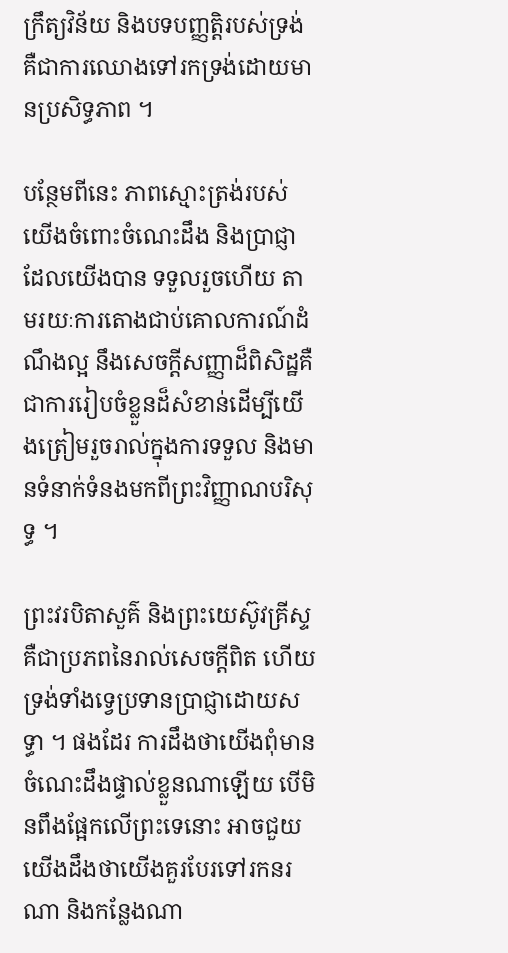ក្រឹត្យវិន័យ និងបទបញ្ញត្ដិរបស់ទ្រង់គឺជាការឈោងទៅរកទ្រង់ដោយមានប្រសិទ្ធភាព ។

បន្ថែមពីនេះ ភាពស្មោះត្រង់របស់យើងចំពោះចំណេះដឹង និងប្រាជ្ញាដែលយើងបាន ទទួលរួចហើយ តាមរយៈការតោងជាប់គោលការណ៍ដំណឹងល្អ នឹងសេចក្ដីសញ្ញាដ៏ពិសិដ្ឋគឺជាការរៀបចំខ្លួនដ៏សំខាន់ដើម្បីយើងត្រៀមរួចរាល់ក្នុងការទទួល និងមានទំនាក់ទំនងមកពីព្រះវិញ្ញាណបរិសុទ្ធ ។

ព្រះវរបិតាសួគ៌ និងព្រះយេស៊ូវគ្រីស្ទ គឺជាប្រភពនៃរាល់សេចក្ដីពិត ហើយទ្រង់ទាំងទ្វេប្រទានប្រាជ្ញាដោយសទ្ធា ។ ផងដែរ ការដឹងថាយើងពុំមានចំណេះដឹងផ្ទាល់ខ្លួនណាឡើយ បើមិនពឹងផ្អែកលើព្រះទេនោះ អាចជួយយើងដឹងថាយើងគួរបែរទៅរកនរណា និងកន្លែងណា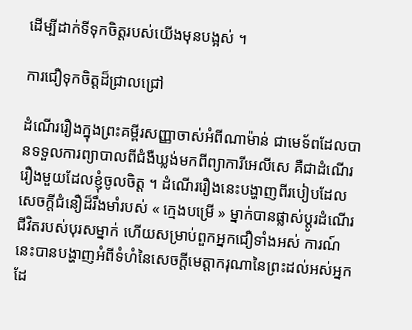ដើម្បីដាក់ទីទុកចិត្ដរបស់យើងមុនបង្អស់ ។

ការជឿទុកចិត្ដដ៏ជ្រាលជ្រៅ

ដំណើររឿងក្នុងព្រះគម្ពីរសញ្ញាចាស់អំពីណាម៉ាន់ ជាមេទ័ពដែលបានទទួលការព្យាបាលពីជំងឺឃ្លង់មកពីព្យាការីអេលីសេ គឺជាដំណើររឿងមួយដែលខ្ញុំចូលចិត្ដ ។ ដំណើររឿងនេះបង្ហាញពីរបៀបដែលសេចក្ដីជំនឿដ៏រឹងមាំរបស់ « ក្មេងបម្រើ » ម្នាក់បានផ្លាស់ប្ដូរដំណើរជីវិតរបស់បុរសម្នាក់ ហើយសម្រាប់ពួកអ្នកជឿទាំងអស់ ការណ៍នេះបានបង្ហាញអំពីទំហំនៃសេចក្ដីមេត្ដាករុណានៃព្រះដល់អស់អ្នកដែ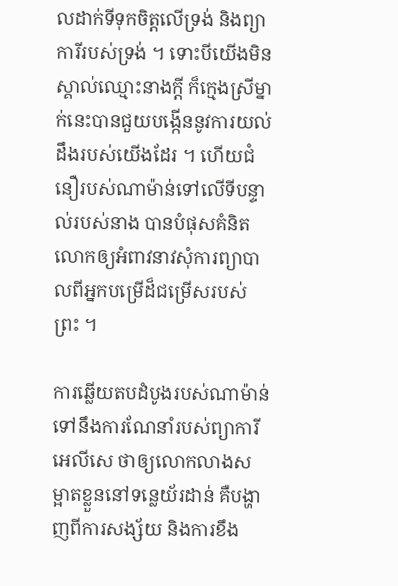លដាក់ទីទុកចិត្ដលើទ្រង់ និងព្យាការីរបស់ទ្រង់ ។ ទោះបីយើងមិនស្គាល់ឈ្មោះនាងក្ដី ក៏ក្មេងស្រីម្នាក់នេះបានជួយបង្កើននូវការយល់ដឹងរបស់យើងដែរ ។ ហើយជំនឿរបស់ណាម៉ាន់ទៅលើទីបន្ទាល់របស់នាង បានបំផុសគំនិតលោកឲ្យអំពាវនាវសុំការព្យាបាលពីអ្នកបម្រើដ៏ជម្រើសរបស់ព្រះ ។

ការឆ្លើយតបដំបូងរបស់ណាម៉ាន់ទៅនឹងការណែនាំរបស់ព្យាការីអេលីសេ ថាឲ្យលោកលាងសម្អាតខ្លួននៅទន្លេយ័រដាន់ គឺបង្ហាញពីការសង្ស័យ និងការខឹង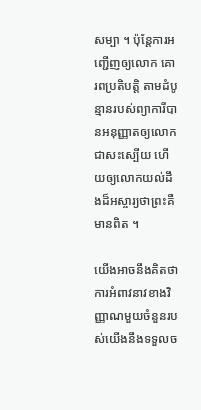សម្បា ។ ប៉ុន្ដែការអញ្ជើញឲ្យលោក គោរពប្រតិបត្ដិ តាមដំបូន្មានរបស់ព្យាការីបានអនុញ្ញាតឲ្យលោកជាសះស្បើយ ហើយឲ្យលោកយល់ដឹងដ៏អស្ចារ្យថាព្រះគឺមានពិត ។

យើងអាចនឹងគិតថា ការអំពាវនាវខាងវិញ្ញាណមួយចំនួនរបស់យើងនឹងទទួលច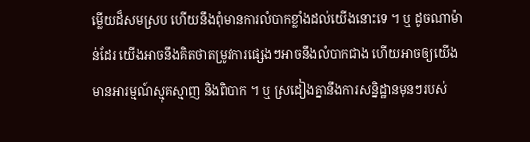ម្លើយដ៏សមស្រប ហើយនឹងពុំមានការលំបាកខ្លាំងដល់យើងនោះទេ ។ ឬ ដូចណាម៉ាន់ដែរ យើងអាចនឹងគិតថាតម្រូវការផ្សេងៗអាចនឹងលំបាកជាង ហើយអាចឲ្យយើងមានអារម្មណ៍ស្មុគស្មាញ និងពិបាក ។ ឬ ស្រដៀងគ្នានឹងការសន្និដ្ឋានមុនៗរបស់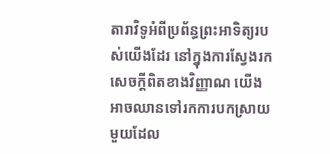តារាវិទូអំពីប្រព័ន្ធព្រះអាទិត្យរបស់យើងដែរ នៅក្នុងការស្វែងរក សេចក្ដីពិតខាងវិញ្ញាណ យើងអាចឈានទៅរកការបកស្រាយមួយដែល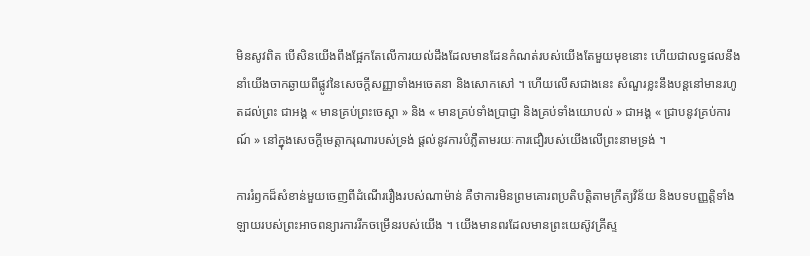មិនសូវពិត បើសិនយើងពឹងផ្អែកតែលើការយល់ដឹងដែលមានដែនកំណត់របស់យើងតែមួយមុខនោះ ហើយជាលទ្ធផលនឹងនាំយើងចាកឆ្ងាយពីផ្លូវនៃសេចក្ដីសញ្ញាទាំងអចេតនា និងសោកសៅ ។ ហើយលើសជាងនេះ សំណួរខ្លះនឹងបន្ដនៅមានរហូតដល់ព្រះ ជាអង្គ « មានគ្រប់ព្រះចេស្ដា » និង « មានគ្រប់ទាំងប្រាជ្ញា និងគ្រប់ទាំងយោបល់ » ជាអង្គ « ជ្រាបនូវគ្រប់ការណ៍ » នៅក្នុងសេចក្ដីមេត្ដាករុណារបស់ទ្រង់ ផ្ដល់នូវការបំភ្លឺតាមរយៈការជឿរបស់យើងលើព្រះនាមទ្រង់ ។

ការរំឭកដ៏សំខាន់មួយចេញពីដំណើររឿងរបស់ណាម៉ាន់ គឺថាការមិនព្រមគោរពប្រតិបត្ដិតាមក្រឹត្យវិន័យ និងបទបញ្ញត្ដិទាំងឡាយរបស់ព្រះអាចពន្យារការរីកចម្រើនរបស់យើង ។ យើងមានពរដែលមានព្រះយេស៊ូវគ្រីស្ទ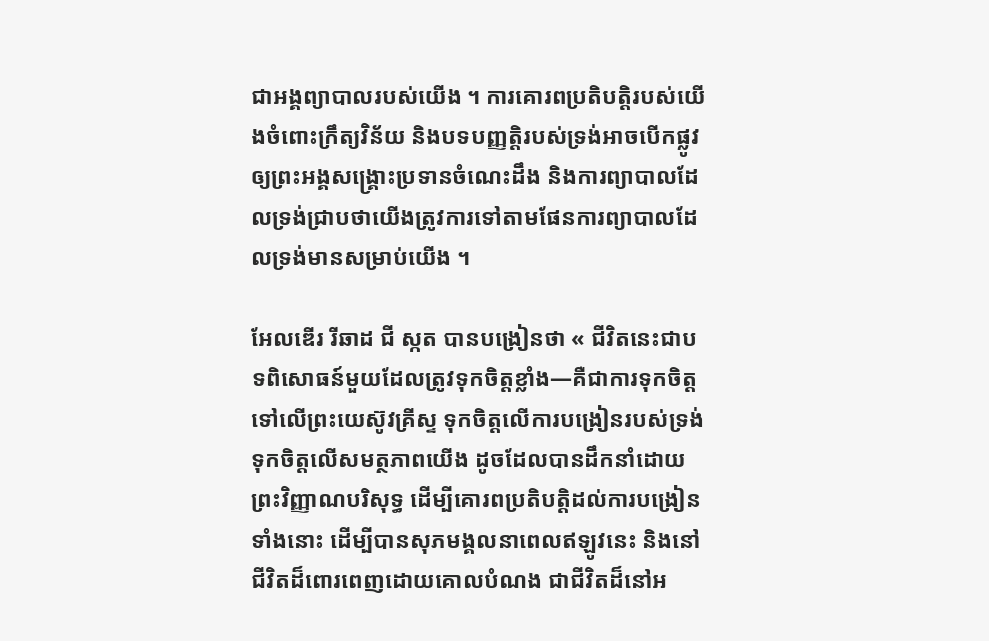ជាអង្គព្យាបាលរបស់យើង ។ ការគោរពប្រតិបត្ដិរបស់យើងចំពោះក្រឹត្យវិន័យ និងបទបញ្ញត្ដិរបស់ទ្រង់អាចបើកផ្លូវឲ្យព្រះអង្គសង្គ្រោះប្រទានចំណេះដឹង និងការព្យាបាលដែលទ្រង់ជ្រាបថាយើងត្រូវការទៅតាមផែនការព្យាបាលដែលទ្រង់មានសម្រាប់យើង ។

អែលឌើរ រីឆាដ ជី ស្កត បានបង្រៀនថា « ជីវិតនេះជាបទពិសោធន៍មួយដែលត្រូវទុកចិត្តខ្លាំង—គឺជាការទុកចិត្តទៅលើព្រះយេស៊ូវគ្រីស្ទ ទុកចិត្តលើការបង្រៀនរបស់ទ្រង់ ទុកចិត្តលើសមត្ថភាពយើង ដូចដែលបានដឹកនាំដោយព្រះវិញ្ញាណបរិសុទ្ធ ដើម្បីគោរពប្រតិបត្តិដល់ការបង្រៀនទាំងនោះ ដើម្បីបានសុភមង្គលនាពេលឥឡូវនេះ និងនៅជីវិតដ៏ពោរពេញដោយគោលបំណង ជាជីវិតដ៏នៅអ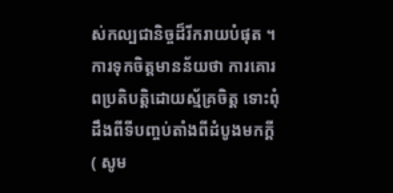ស់កល្បជានិច្ចដ៏រីករាយបំផុត ។ ការទុកចិត្តមានន័យថា ការគោរពប្រតិបត្តិដោយស្ម័គ្រចិត្ត ទោះពុំដឹងពីទីបញ្ចប់តាំងពីដំបូងមកក្ដី ( សូម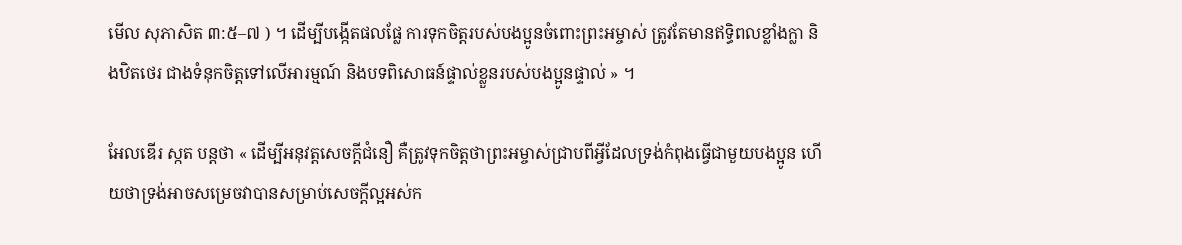មើល សុភាសិត ៣:៥–៧ ) ។ ដើម្បីបង្កើតផលផ្លែ ការទុកចិត្តរបស់បងប្អូនចំពោះព្រះអម្ចាស់ ត្រូវតែមានឥទ្ធិពលខ្លាំងក្លា និងឋិតថេរ ជាងទំនុកចិត្តទៅលើអារម្មណ៍ និងបទពិសោធន៍ផ្ទាល់ខ្លួនរបស់បងប្អូនផ្ទាល់ » ។

អែលឌើរ ស្កត បន្តថា « ដើម្បីអនុវត្តសេចក្តីជំនឿ គឺត្រូវទុកចិត្តថាព្រះអម្ចាស់ជ្រាបពីអ្វីដែលទ្រង់កំពុងធ្វើជាមួយបងប្អូន ហើយថាទ្រង់អាចសម្រេចវាបានសម្រាប់សេចក្តីល្អអស់ក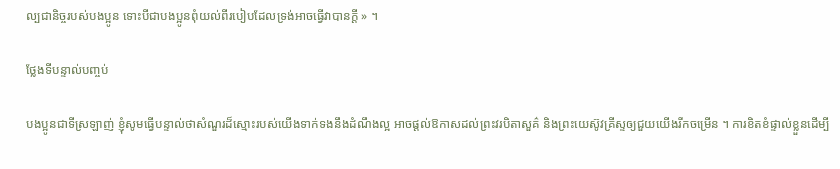ល្បជានិច្ចរបស់បងប្អូន ទោះបីជាបងប្អូនពុំយល់ពីរបៀបដែលទ្រង់អាចធ្វើវាបានក្ដី » ។

ថ្លែងទីបន្ទាល់បញ្ចប់

បងប្អូនជាទីស្រឡាញ់ ខ្ញុំសូមធ្វើបន្ទាល់ថាសំណួរដ៏ស្មោះរបស់យើងទាក់ទងនឹងដំណឹងល្អ អាចផ្ដល់ឱកាសដល់ព្រះវរបិតាសួគ៌ និងព្រះយេស៊ូវគ្រីស្ទឲ្យជួយយើងរីកចម្រើន ។ ការខិតខំផ្ទាល់ខ្លួនដើម្បី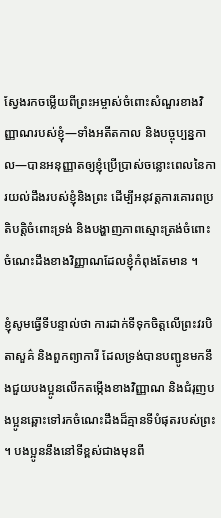ស្វែងរកចម្លើយពីព្រះអម្ចាស់ចំពោះសំណួរខាងវិញ្ញាណរបស់ខ្ញុំ—ទាំងអតីតកាល និងបច្ចុប្បន្នកាល—បានអនុញ្ញាតឲ្យខ្ញុំប្រើប្រាស់ចន្លោះពេលនៃការយល់ដឹងរបស់ខ្ញុំនិងព្រះ ដើម្បីអនុវត្ដការគោរពប្រតិបត្ដិចំពោះទ្រង់ និងបង្ហាញភាពស្មោះត្រង់ចំពោះចំណេះដឹងខាងវិញ្ញាណដែលខ្ញុំកំពុងតែមាន ។

ខ្ញុំសូមធ្វើទីបន្ទាល់ថា ការដាក់ទីទុកចិត្ដលើព្រះវរបិតាសួគ៌ និងពួកព្យាការី ដែលទ្រង់បានបញ្ជូនមកនឹងជួយបងប្អូនលើកតម្កើងខាងវិញ្ញាណ និងជំរុញបងប្អូនឆ្ពោះទៅរកចំណេះដឹងដ៏គ្មានទីបំផុតរបស់ព្រះ ។ បងប្អូននឹងនៅទីខ្ពស់ជាងមុនពី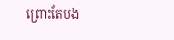ព្រោះតែបង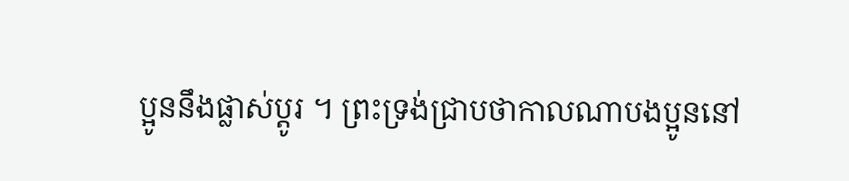ប្អូននឹងផ្លាស់ប្ដូរ ។ ព្រះទ្រង់ជ្រាបថាកាលណាបងប្អូននៅ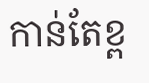កាន់តែខ្ព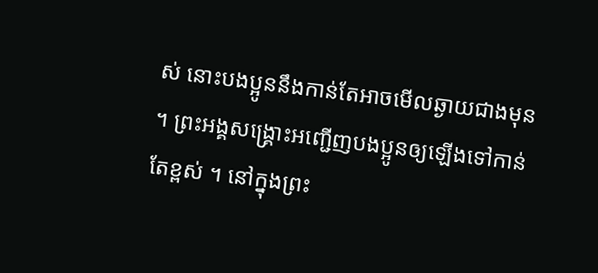ស់ នោះបងប្អូននឹងកាន់តែអាចមើលឆ្ងាយជាងមុន ។ ព្រះអង្គសង្គ្រោះអញ្ជើញបងប្អូនឲ្យឡើងទៅកាន់តែខ្ពស់ ។ នៅក្នុងព្រះ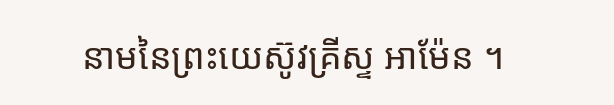នាមនៃព្រះយេស៊ូវគ្រីស្ទ អាម៉ែន ។